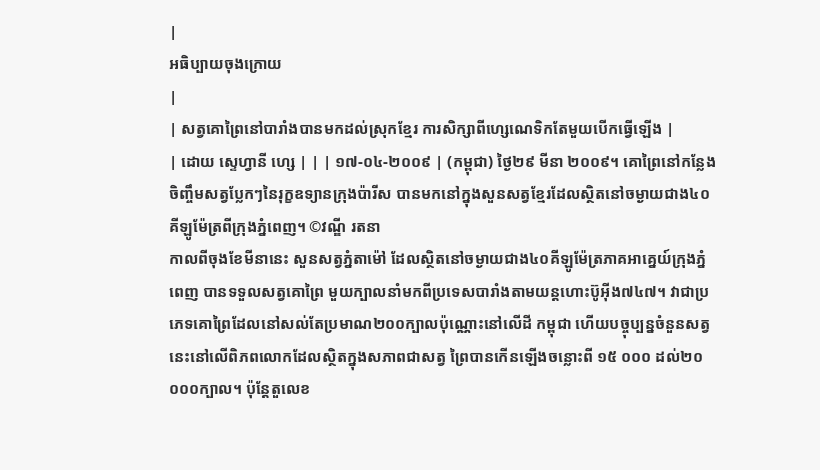|
អធិប្បាយចុងក្រោយ
|
| សត្វគោព្រៃនៅបារាំងបានមកដល់ស្រុកខ្មែរ ការសិក្សាពីហ្សេណេទិកតែមួយបើកធ្វើឡើង |
| ដោយ ស្ទេហ្វានី ហ្សេ | | | ១៧-០៤-២០០៩ | (កម្ពុជា) ថ្ងៃ២៩ មីនា ២០០៩។ គោព្រៃនៅកន្លែងចិញ្ចឹមសត្វប្លែកៗនៃរុក្ខឧទ្យានក្រុងប៉ារីស បានមកនៅក្នុងសួនសត្វខ្មែរដែលស្ថិតនៅចម្ងាយជាង៤០គីឡូម៉ែត្រពីក្រុងភ្នំពេញ។ ©វណ្ឌី រតនា
កាលពីចុងខែមីនានេះ សួនសត្វភ្នំតាម៉ៅ ដែលស្ថិតនៅចម្ងាយជាង៤០គីឡូម៉ែត្រភាគអាគ្នេយ៍ក្រុងភ្នំពេញ បានទទួលសត្វគោព្រៃ មួយក្បាលនាំមកពីប្រទេសបារាំងតាមយន្តហោះប៊ូអ៊ីង៧៤៧។ វាជាប្រភេទគោព្រៃដែលនៅសល់តែប្រមាណ២០០ក្បាលប៉ុណ្ណោះនៅលើដី កម្ពុជា ហើយបច្ចុប្បន្នចំនួនសត្វនេះនៅលើពិភពលោកដែលស្ថិតក្នុងសភាពជាសត្វ ព្រៃបានកើនឡើងចន្លោះពី ១៥ ០០០ ដល់២០ ០០០ក្បាល។ ប៉ុន្តែតួលេខ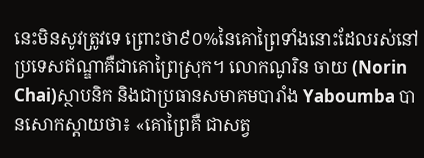នេះមិនសូវត្រូវទេ ព្រោះថា៩០%នៃគោព្រៃទាំងនោះដែលរស់នៅប្រទេសឥណ្ឌាគឺជាគោព្រៃស្រុក។ លោកណូរិន ចាយ (Norin Chai)ស្ថាបនិក និងជាប្រធានសមាគមបារាំង Yaboumba បានសោកស្តាយថា៖ «គោព្រៃគឺ ជាសត្វ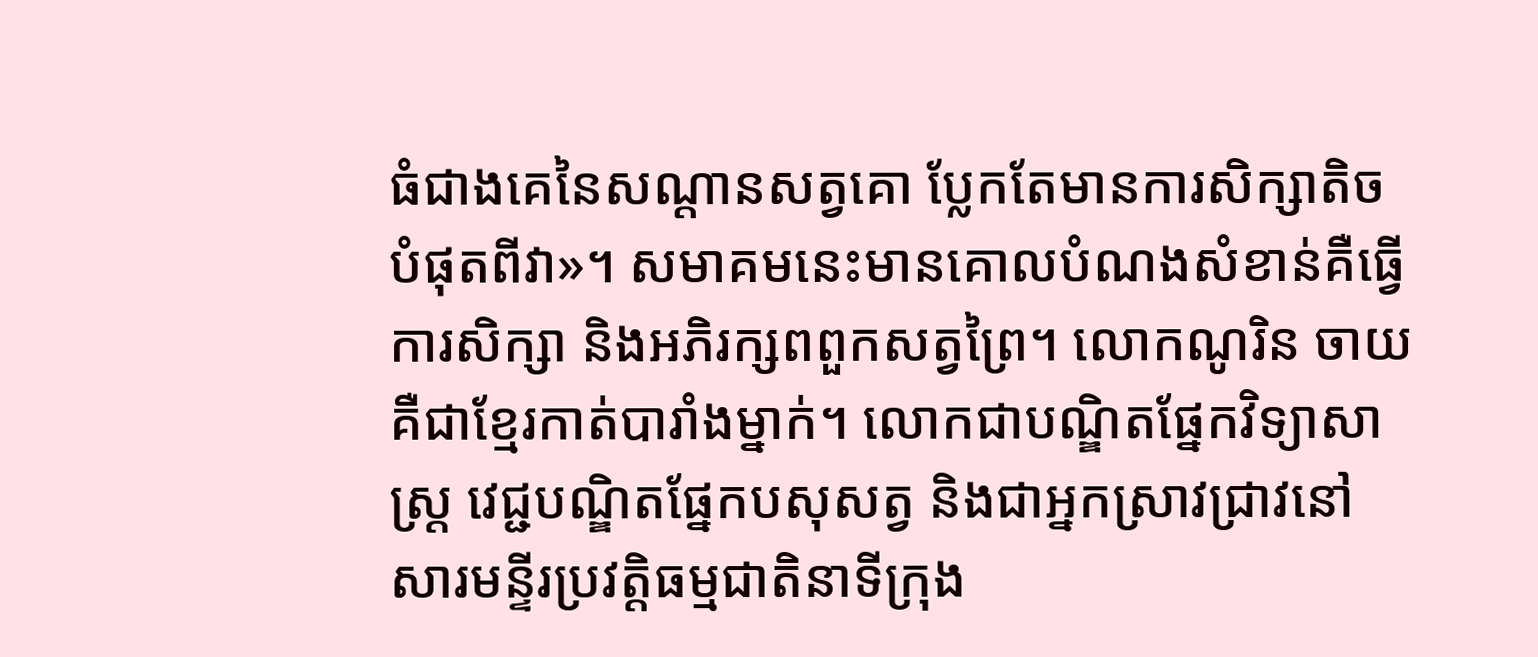ធំជាងគេនៃសណ្តានសត្វគោ ប្លែកតែមានការសិក្សាតិចបំផុតពីវា»។ សមាគមនេះមានគោលបំណងសំខាន់គឺធ្វើការសិក្សា និងអភិរក្សពពួកសត្វព្រៃ។ លោកណូរិន ចាយ គឺជាខ្មែរកាត់បារាំងម្នាក់។ លោកជាបណ្ឌិតផ្នែកវិទ្យាសាស្រ្ត វេជ្ជបណ្ឌិតផ្នែកបសុសត្វ និងជាអ្នកស្រាវជ្រាវនៅសារមន្ទីរប្រវត្តិធម្មជាតិនាទីក្រុង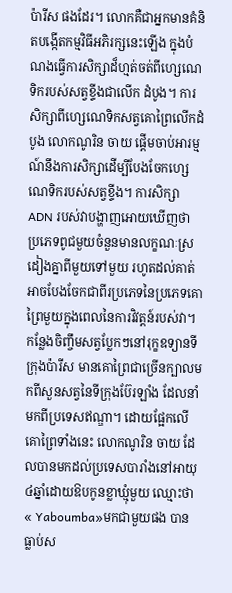ប៉ារីស ផងដែរ។ លោកគឺជាអ្នកមានគំនិតបង្កើតកម្មវិធីអភិរក្សនេះឡើង ក្នុងបំណងធ្វើការសិក្សាដ៏ហ្មត់ចត់ពីហ្សេណេទិករបស់សត្វខ្ទីងជាលើក ដំបូង។ ការសិក្សាពីហ្សេណេទិកសត្វគោព្រៃលើកដំបូង លោកណូរិន ចាយ ផ្តើមចាប់អារម្មណ៍នឹងការសិក្សាដើម្បីបែងចែកហ្សេណេទិករបស់សត្វខ្ទីង។ ការសិក្សាADN របស់វាបង្ហាញអោយឃើញថា ប្រភេទពូជមួយចំនួនមានលក្ខណៈស្រដៀងគ្នាពីមួយទៅមួយ រហូតដល់គាត់អាចបែងចែកជាពីរប្រភេទនៃប្រភេទគោព្រៃមួយក្នុងពេលនៃការវិវត្តន៍របស់វា។ កន្លែងចិញ្ចឹមសត្វប្លែកៗនៅរុក្ខឧទ្យានទីក្រុងប៉ារីស មានគោព្រៃជាច្រើនក្បាលមកពីសួនសត្វនៃទីក្រុងប៊ែរឡាំង ដែលនាំមកពីប្រទេសឥណ្ឌា។ ដោយផ្អែកលើគោព្រៃទាំងនេះ លោកណូរិន ចាយ ដែលបានមកដល់ប្រទេសបារាំងនៅអាយុ៤ឆ្នាំដោយឱបកូនខ្លាឃ្មុំមួយ ឈ្មោះថា« Yaboumba»មកជាមួយផង បានធ្លាប់ស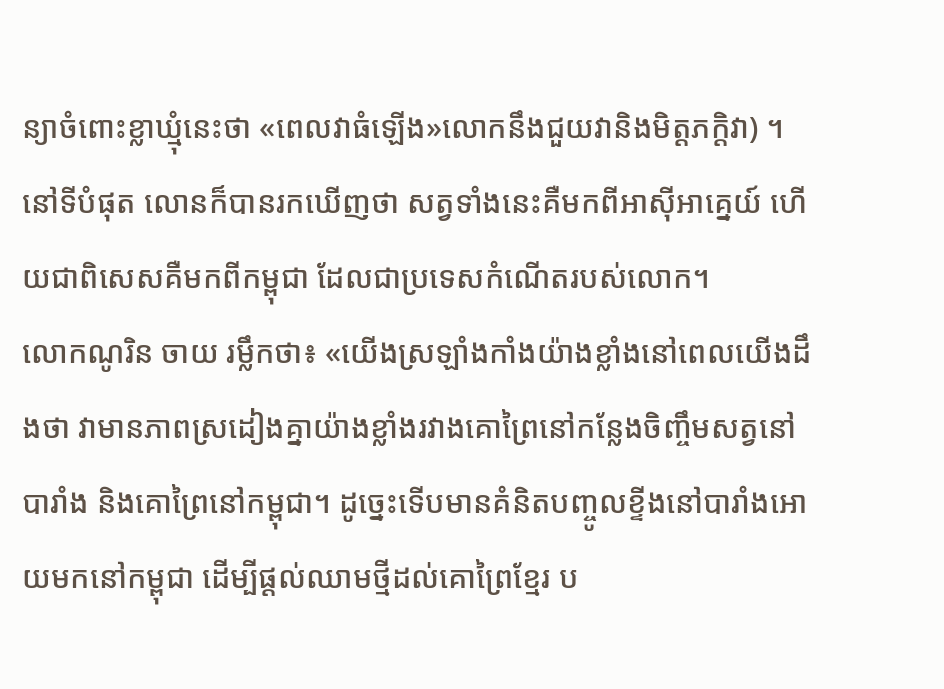ន្យាចំពោះខ្លាឃ្មុំនេះថា «ពេលវាធំឡើង»លោកនឹងជួយវានិងមិត្តភក្តិវា) ។នៅទីបំផុត លោនក៏បានរកឃើញថា សត្វទាំងនេះគឺមកពីអាស៊ីអាគ្នេយ៍ ហើយជាពិសេសគឺមកពីកម្ពុជា ដែលជាប្រទេសកំណើតរបស់លោក។
លោកណូរិន ចាយ រម្លឹកថា៖ «យើងស្រឡាំងកាំងយ៉ាងខ្លាំងនៅពេលយើងដឹងថា វាមានភាពស្រដៀងគ្នាយ៉ាងខ្លាំងរវាងគោព្រៃនៅកន្លែងចិញ្ចឹមសត្វនៅបារាំង និងគោព្រៃនៅកម្ពុជា។ ដូច្នេះទើបមានគំនិតបញ្ចូលខ្ទីងនៅបារាំងអោយមកនៅកម្ពុជា ដើម្បីផ្តល់ឈាមថ្មីដល់គោព្រៃខ្មែរ ប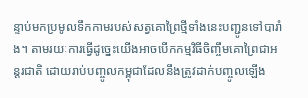ន្ទាប់មកប្រមូលទឹកកាមរបស់សត្វគោព្រៃថ្មីទាំងនេះបញ្ជូនទៅបារាំង។ តាមរយៈការធ្វើដូច្នេះយើងអាចបើកកម្មវិធីចិញ្ចឹមគោព្រៃជាអន្តរជាតិ ដោយរាប់បញ្ចូលកម្ពុជាដែលនឹងត្រូវដាក់បញ្ចូលឡើង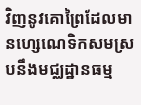វិញនូវគោព្រៃដែលមានហ្សេណេទិកសមស្របនឹងមជ្ឈដ្ឋានធម្ម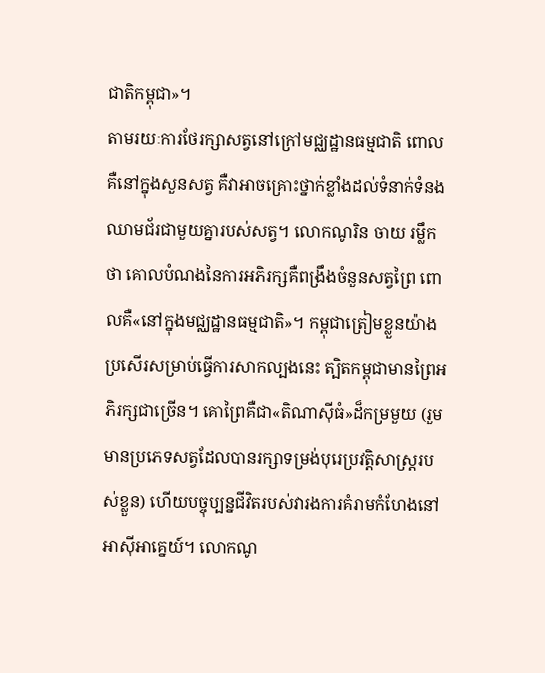ជាតិកម្ពុជា»។
តាមរយៈការថែរក្សាសត្វនៅក្រៅមជ្ឈដ្ឋានធម្មជាតិ ពោលគឺនៅក្នុងសួនសត្វ គឺវាអាចគ្រោះថ្នាក់ខ្លាំងដល់ទំនាក់ទំនងឈាមជ័រជាមួយគ្នារបស់សត្វ។ លោកណូរិន ចាយ រម្លឹកថា គោលបំណងនៃការអភិរក្សគឺពង្រឹងចំនួនសត្វព្រៃ ពោលគឺ«នៅក្នុងមជ្ឈដ្ឋានធម្មជាតិ»។ កម្ពុជាត្រៀមខ្លួនយ៉ាងប្រសើរសម្រាប់ធ្វើការសាកល្បងនេះ ត្បិតកម្ពុជាមានព្រៃអភិរក្សជាច្រើន។ គោព្រៃគឺជា«តិណាស៊ីធំ»ដ៏កម្រមួយ (រួមមានប្រភេទសត្វដែលបានរក្សាទម្រង់បុរេប្រវត្តិសាស្រ្តរបស់ខ្លួន) ហើយបច្ចុប្បន្នជីវិតរបស់វារងការគំរាមកំហែងនៅអាស៊ីអាគ្នេយ៍។ លោកណូ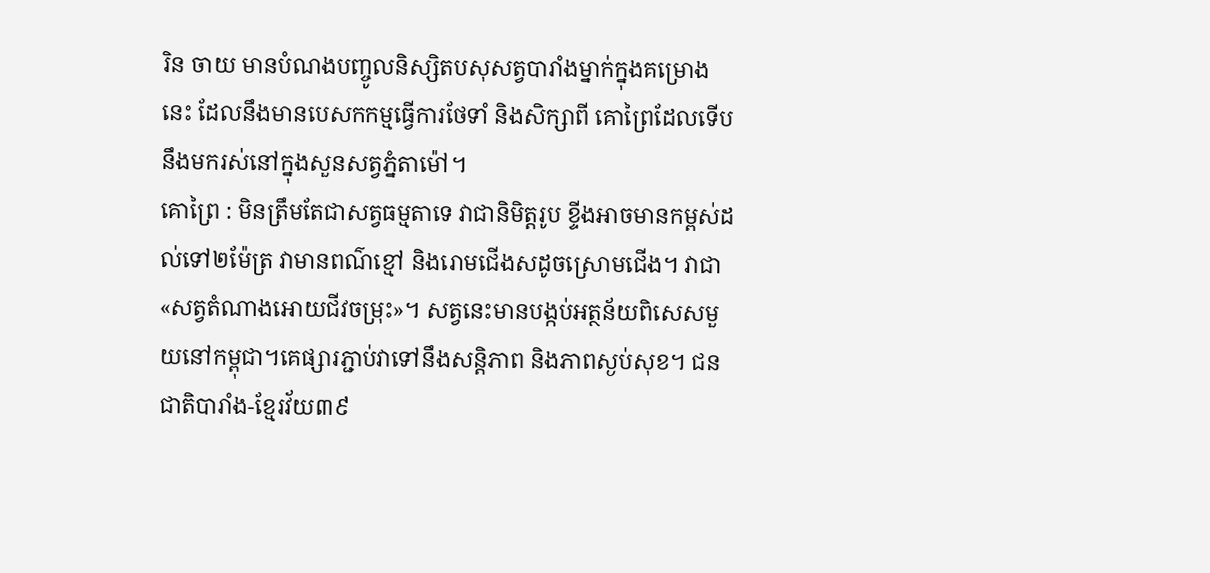រិន ចាយ មានបំណងបញ្ចូលនិស្សិតបសុសត្វបារាំងម្នាក់ក្នុងគម្រោងនេះ ដែលនឹងមានបេសកកម្មធ្វើការថែទាំ និងសិក្សាពី គោព្រៃដែលទើបនឹងមករស់នៅក្នុងសួនសត្វភ្នំតាម៉ៅ។
គោព្រៃ : មិនត្រឹមតែជាសត្វធម្មតាទេ វាជានិមិត្តរូប ខ្ទីងអាចមានកម្ពស់ដល់ទៅ២ម៉ែត្រ វាមានពណ៌ខ្មៅ និងរោមជើងសដូចស្រោមជើង។ វាជា«សត្វតំណាងអោយជីវចម្រុះ»។ សត្វនេះមានបង្កប់អត្ថន័យពិសេសមួយនៅកម្ពុជា។គេផ្សារភ្ជាប់វាទៅនឹងសន្តិភាព និងភាពស្ងប់សុខ។ ជនជាតិបារាំង-ខ្មែរវ័យ៣៩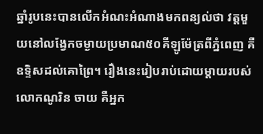ឆ្នាំរូបនេះបានលើកអំណះអំណាងមកពន្យល់ថា វត្តមួយនៅលង្វែកចម្ងាយប្រមាណ៥០គីឡូម៉ែត្រពីភ្នំពេញ គឺឧទ្ទិសដល់គោព្រៃ។ រឿងនេះរៀបរាប់ដោយម្តាយរបស់លោកណូរិន ចាយ គឺអ្នក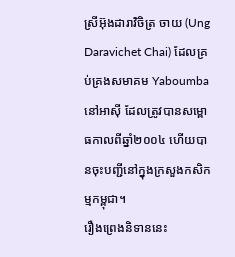ស្រីអ៊ុងដារាវិចិត្រ ចាយ (Ung Daravichet Chai) ដែលគ្រប់គ្រងសមាគម Yaboumba នៅអាស៊ី ដែលត្រូវបានសម្ពោធកាលពីឆ្នាំ២០០៤ ហើយបានចុះបញ្ជីនៅក្នុងក្រសួងកសិកម្មកម្ពុជា។
រឿងព្រេងនិទាននេះ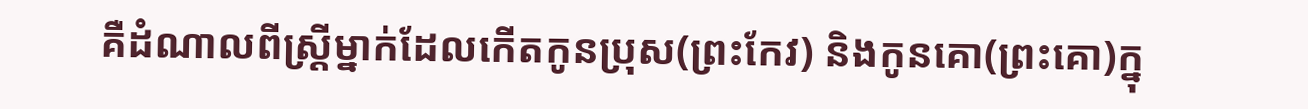គឺដំណាលពីស្រ្តីម្នាក់ដែលកើតកូនប្រុស(ព្រះកែវ) និងកូនគោ(ព្រះគោ)ក្នុ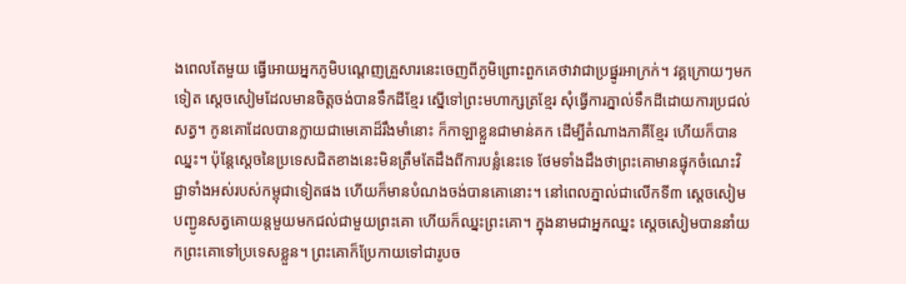ងពេលតែមួយ ធ្វើអោយអ្នកភូមិបណ្តេញគ្រួសារនេះចេញពីភូមិព្រោះពួកគេថាវាជាប្រផ្នូរអាក្រក់។ វគ្គក្រោយៗមកទៀត ស្តេចសៀមដែលមានចិត្តចង់បានទឹកដីខ្មែរ ស្នើទៅព្រះមហាក្សត្រខ្មែរ សុំធ្វើការភ្នាល់ទឹកដីដោយការប្រជល់សត្វ។ កូនគោដែលបានក្លាយជាមេគោដ៏រឹងមាំនោះ ក៏កាឡាខ្លួនជាមាន់គក ដើម្បីតំណាងភាគីខ្មែរ ហើយក៏បានឈ្នះ។ ប៉ុន្តែស្តេចនៃប្រទេសជិតខាងនេះមិនត្រឹមតែដឹងពីការបន្លំនេះទេ ថែមទាំងដឹងថាព្រះគោមានផ្ទុកចំណេះវិជ្ជាទាំងអស់របស់កម្ពុជាទៀតផង ហើយក៏មានបំណងចង់បានគោនោះ។ នៅពេលភ្នាល់ជាលើកទី៣ ស្តេចសៀមបញ្ជូនសត្វគោយន្តមួយមកជល់ជាមួយព្រះគោ ហើយក៏ឈ្នះព្រះគោ។ ក្នុងនាមជាអ្នកឈ្នះ ស្តេចសៀមបាននាំយកព្រះគោទៅប្រទេសខ្លួន។ ព្រះគោក៏ប្រែកាយទៅជារូបច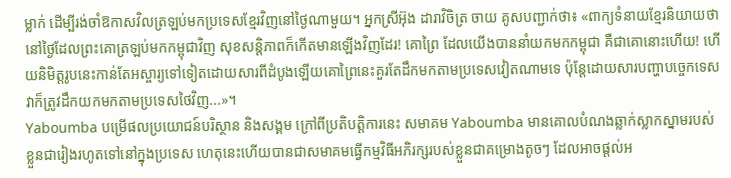ម្លាក់ ដើម្បីរង់ចាំឱកាសវិលត្រឡប់មកប្រទេសខ្មែរវិញនៅថ្ងៃណាមួយ។ អ្នកស្រីអ៊ុង ដារាវិចិត្រ ចាយ គូសបញ្ជាក់ថា៖ «ពាក្យទំនាយខ្មែរនិយាយថា នៅថ្ងៃដែលព្រះគោត្រឡប់មកកម្ពុជាវិញ សុខសន្តិភាពក៏កើតមានឡើងវិញដែរ! គោព្រៃ ដែលយើងបាននាំយកមកកម្ពុជា គឺជាគោនោះហើយ! ហើយនិមិត្តរូបនេះកាន់តែអស្ចារ្យទៅទៀតដោយសារពីដំបូងឡើយគោព្រៃនេះគួរតែដឹកមកតាមប្រទេសវៀតណាមទេ ប៉ុន្តែដោយសារបញ្ហាបច្ចេកទេសវាក៏ត្រូវដឹកយកមកតាមប្រទេសថៃវិញ...»។
Yaboumba បម្រើផលប្រយោជន៍បរិស្ថាន និងសង្គម ក្រៅពីប្រតិបត្តិការនេះ សមាគម Yaboumba មានគោលបំណងឆ្លាក់ស្លាកស្នាមរបស់ខ្លួនជារៀងរហូតទៅនៅក្នុងប្រទេស ហេតុនេះហើយបានជាសមាគមធ្វើកម្មវិធីអភិរក្សរបស់ខ្លួនជាគម្រោងតូចៗ ដែលអាចផ្តល់អ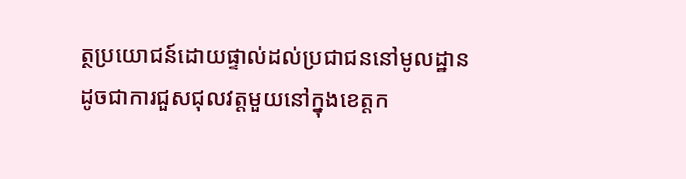ត្ថប្រយោជន៍ដោយផ្ទាល់ដល់ប្រជាជននៅមូលដ្ឋាន ដូចជាការជួសជុលវត្តមួយនៅក្នុងខេត្តក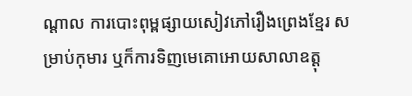ណ្តាល ការបោះពុម្ពផ្សាយសៀវភៅរឿងព្រេងខ្មែរ សម្រាប់កុមារ ឬក៏ការទិញមេគោអោយសាលាឧត្ដុ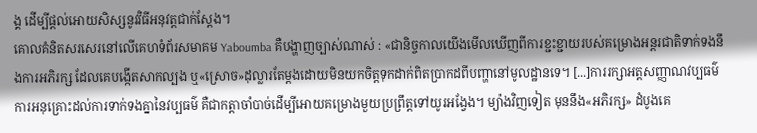ង្គ ដើម្បីផ្តល់អោយសិស្សនូវវិធីអនុវត្តជាក់ស្តែង។
គោលគំនិតសរសេរនៅលើគេហទំព័រសមាគម Yaboumba គឺបង្ហាញច្បាស់ណាស់ : «ជានិច្ចកាលយើងមើលឃើញពីការខ្ជះខ្ជាយរបស់គម្រោងអន្តរជាតិទាក់ទងនឹងការអភិរក្ស ដែលគេបង្កើតសាកល្បង ឬ«ស្រោច»ដុល្លារតែម្តងដោយមិនយកចិត្តទុកដាក់ពិតប្រាកដពីបញ្ហានៅមូលដ្ឋានទេ។ [...]ការរក្សាអត្តសញ្ញាណវប្បធម៌ ការអនុគ្រោះដល់ការទាក់ទងគ្នានៃវប្បធម៌ គឺជាកត្តាចាំបាច់ដើម្បីអោយគម្រោងមួយប្រព្រឹត្តទៅយូរអង្វែង។ ម្យ៉ាងវិញទៀត មុននឹង«អភិរក្ស» ដំបូងគេ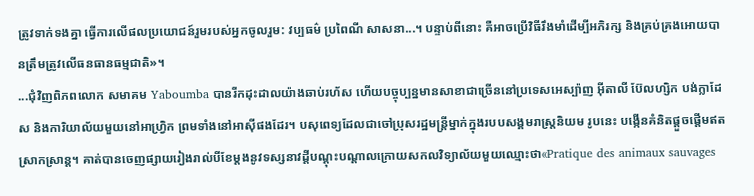ត្រូវទាក់ទងគ្នា ធ្វើការលើផលប្រយោជន៍រួមរបស់អ្នកចូលរួម: វប្បធម៌ ប្រពៃណី សាសនា...។ បន្ទាប់ពីនោះ គឺអាចប្រើវិធីរឹងមាំដើម្បីអភិរក្ស និងគ្រប់គ្រងអោយបានត្រឹមត្រូវលើធនធានធម្មជាតិ»។
...ជុំវិញពិភពលោក សមាគម Yaboumba បានរីកដុះដាលយ៉ាងឆាប់រហ័ស ហើយបច្ចុប្បន្នមានសាខាជាច្រើននៅប្រទេសអេស្ប៉ាញ អ៊ីតាលី ប៊ែលហ្សិក បង់ក្លាដែស និងការិយាល័យមួយនៅអាហ្រ្វិក ព្រមទាំងនៅអាស៊ីផងដែរ។ បសុពេទ្យដែលជាចៅប្រុសរដ្ឋមន្ត្រីម្នាក់ក្នុងរបបសង្គមរាស្រ្តនិយម រូបនេះ បង្កើនគំនិតផ្តួចផ្តើមឥតស្រាកស្រាន្ត។ គាត់បានចេញផ្សាយរៀងរាល់បីខែម្តងនូវទស្សនាវដ្តីបណ្តុះបណ្តាលក្រោយសកលវិទ្យាល័យមួយឈ្មោះថា«Pratique des animaux sauvages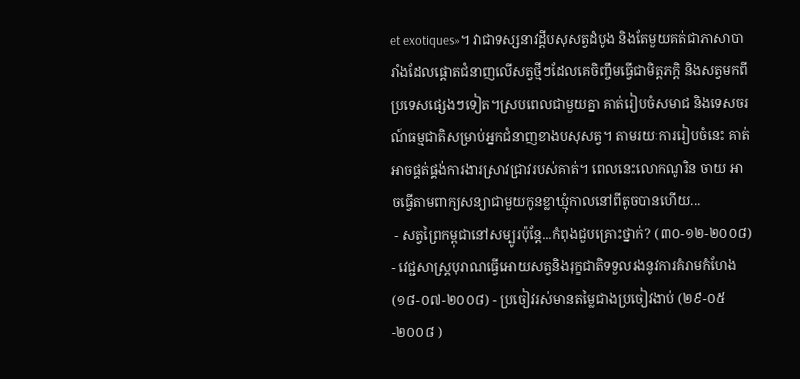et exotiques»។ វាជាទស្សនាវដ្តីបសុសត្វដំបូង និងតែមួយគត់ជាភាសាបារាំងដែលផ្តោតជំនាញលើសត្វថ្មីៗដែលគេចិញ្ចឹមធ្វើជាមិត្តភក្តិ និងសត្វមកពីប្រទេសផ្សេងៗទៀត។ស្របពេលជាមួយគ្នា គាត់រៀបចំសមាជ និងទេសចរណ៍ធម្មជាតិសម្រាប់អ្នកជំនាញខាងបសុសត្វ។ តាមរយៈការរៀបចំនេះ គាត់អាចផ្គត់ផ្គង់ការងារស្រាវជ្រាវរបស់គាត់។ ពេលនេះលោកណូរិន ចាយ អាចធ្វើតាមពាក្យសន្យាជាមួយកូនខ្លាឃ្មុំកាលនៅពីតូចបានហើយ...
 - សត្វព្រៃកម្ពុជានៅសម្បូរប៉ុន្តែ...កំពុងជួបគ្រោះថ្នាក់? (៣០-១២-២០០៨) - វេជ្ជសាស្ត្របុរាណធ្វើអោយសត្វនិងរុក្ខជាតិទទួលរងនូវការគំរាមកំហែង (១៨-០៧-២០០៨) - ប្រចៀវរស់មានតម្លៃជាងប្រចៀវងាប់ (២៩-០៥-២០០៨ )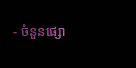- ចំនួនផ្សោ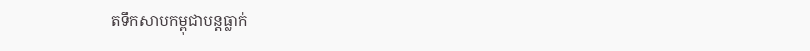តទឹកសាបកម្ពុជាបន្តធ្លាក់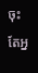ចុះតែអ្ន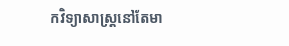កវិទ្យាសាស្រ្តនៅតែមា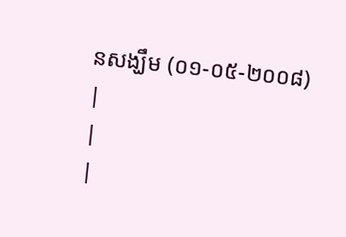នសង្ឃឹម (០១-០៥-២០០៨)
|
|
|